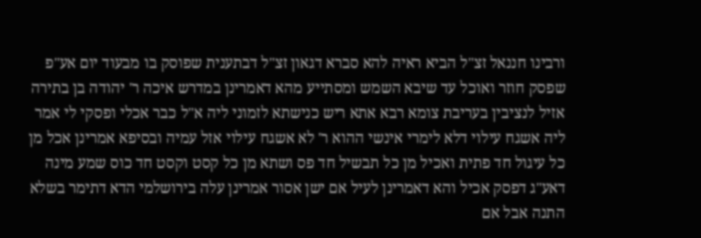ורבינו חננאל זצ"ל הביא ראיה להא סברא דגאון זצ"ל דבתענית שפוסק בו מבעוד יום אע"פ שפסק חוזר ואוכל עד שיבא השמש ומסתייע מהא דאמרינן במדרש איכה ר' יהודה בן בתירה אזיל לנציבין בעריבת צומא רבא אתא ריש כנישתא לזמוני ליה א"ל כבר אכלי ופסקי לי אמר ליה אשגח עילוי דלא לימרי אינשי ההוא ר' לא אשגח עילוי אזל עמיה ובסיפא אמרינן אכל מן כל עיגול חד פתית ואכיל מן כל תבשיל חד פס ושתא מן כל קסט וקסט חד כוס שמע מינה דאע"ג דפסק אכיל והא דאמרינן לעיל אם ישן אסור אמרינן עלה בירושלמי הדא דתימר בשלא התנה אבל אם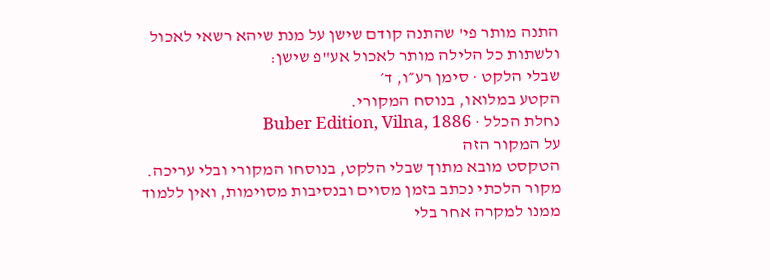התנה מותר פי' שהתנה קודם שישן על מנת שיהא רשאי לאכול ולשתות כל הלילה מותר לאכול אע"פ שישן:
שבלי הלקט · סימן רע״ו, ד׳
הקטע במלואו, בנוסח המקורי.
נחלת הכלל · Buber Edition, Vilna, 1886
על המקור הזה
הטקסט מובא מתוך שבלי הלקט, בנוסחו המקורי ובלי עריכה. מקור הלכתי נכתב בזמן מסוים ובנסיבות מסוימות, ואין ללמוד ממנו למקרה אחר בלי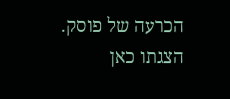הכרעה של פוסק. הצגתו כאן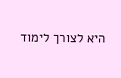היא לצורך לימוד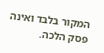המקור בלבד ואינה פסק הלכה.